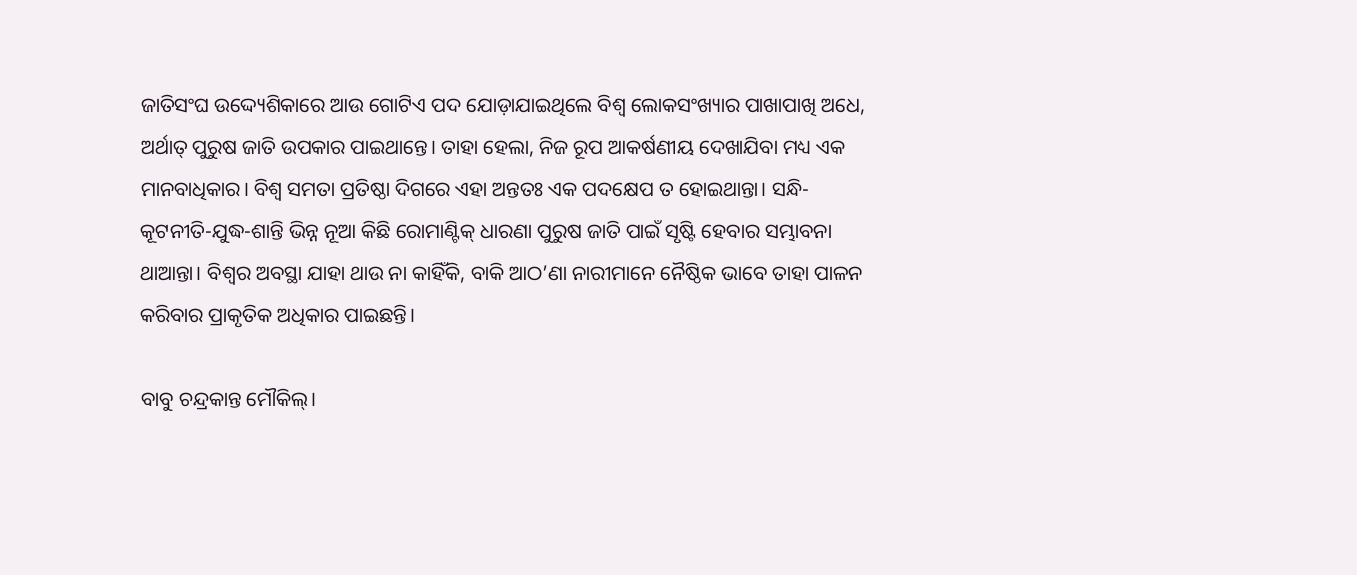ଜାତିସଂଘ ଉଦ୍ଦ୍ୟେଶିକାରେ ଆଉ ଗୋଟିଏ ପଦ ଯୋଡ଼ାଯାଇଥିଲେ ବିଶ୍ବ ଲୋକସଂଖ୍ୟାର ପାଖାପାଖି ଅଧେ, ଅର୍ଥାତ୍ ପୁରୁଷ ଜାତି ଉପକାର ପାଇଥାନ୍ତେ। ତାହା ହେଲା, ନିଜ ରୂପ ଆକର୍ଷଣୀୟ ଦେଖାଯିବା ମଧ୍ୟ ଏକ ମାନବାଧିକାର। ବିଶ୍ବ ସମତା ପ୍ରତିଷ୍ଠା ଦିଗରେ ଏହା ଅନ୍ତତଃ ଏକ ପଦକ୍ଷେପ ତ ହୋଇଥାନ୍ତା। ସନ୍ଧି-କୂଟନୀତି-ଯୁଦ୍ଧ-ଶାନ୍ତି ଭିନ୍ନ ନୂଆ କିଛି ରୋମାଣ୍ଟିକ୍ ଧାରଣା ପୁରୁଷ ଜାତି ପାଇଁ ସୃଷ୍ଟି ହେବାର ସମ୍ଭାବନା ଥାଆନ୍ତା। ବିଶ୍ବର ଅବସ୍ଥା ଯାହା ଥାଉ ନା କାହିଁକି, ବାକି ଆଠ’ଣା ନାରୀମାନେ ନୈଷ୍ଠିକ ଭାବେ ତାହା ପାଳନ କରିବାର ପ୍ରାକୃତିକ ଅଧିକାର ପାଇଛନ୍ତି।

ବାବୁ ଚନ୍ଦ୍ରକାନ୍ତ ମୌକିଲ୍।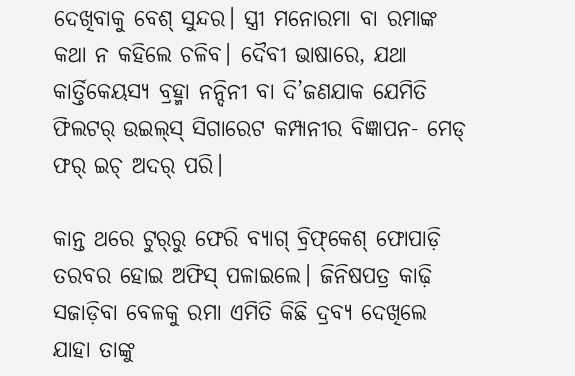ଦେଖିବାକୁ ବେଶ୍ ସୁନ୍ଦର। ସ୍ତ୍ରୀ ମନୋରମା ବା ରମାଙ୍କ କଥା ନ କହିଲେ ଚଳିବ। ଦୈବୀ ଭାଷାରେ, ଯଥା କାର୍ତ୍ତିକେୟସ୍ୟ ବ୍ରହ୍ମା ନନ୍ଦିନୀ ବା ଦି’ଜଣଯାକ ଯେମିତି ଫିଲଟର୍ ଉଇଲ୍‌ସ୍ ସିଗାରେଟ କମ୍ପାନୀର ବିଜ୍ଞାପନ- ମେଡ୍ ଫର୍ ଇଚ୍ ଅଦର୍ ପରି।

କାନ୍ତ ଥରେ ଟୁର୍‌ରୁ ଫେରି ବ୍ୟାଗ୍ ବ୍ରିଫ୍‌କେଶ୍ ଫୋପାଡ଼ି ତରବର ହୋଇ ଅଫିସ୍ ପଳାଇଲେ। ଜିନିଷପତ୍ର କାଢ଼ି ସଜାଡ଼ିବା ବେଳକୁ ରମା ଏମିତି କିଛି ଦ୍ରବ୍ୟ ଦେଖିଲେ ଯାହା ତାଙ୍କୁ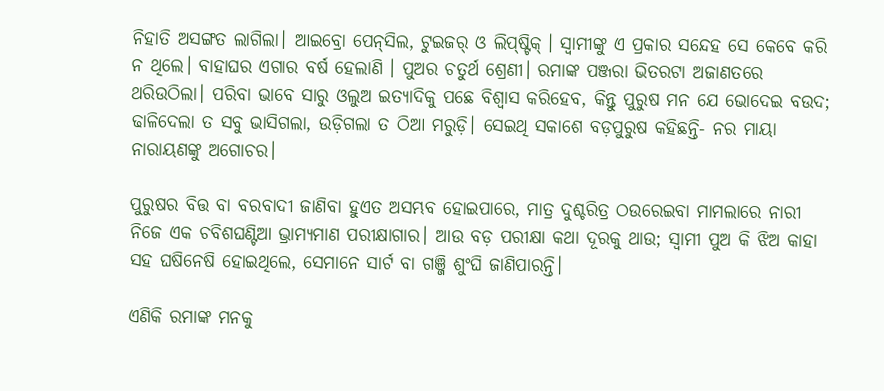ନିହାତି ଅସଙ୍ଗତ ଲାଗିଲା। ଆଇବ୍ରୋ ପେନ୍‌ସିଲ, ଟୁଇଜର୍ ଓ ଲିପ୍‌ଷ୍ଟିକ୍‌ । ସ୍ବାମୀଙ୍କୁ ଏ ପ୍ରକାର ସନ୍ଦେହ ସେ କେବେ କରି ନ ଥିଲେ। ବାହାଘର ଏଗାର ବର୍ଷ ହେଲାଣି । ପୁଅର ଚତୁର୍ଥ ଶ୍ରେଣୀ। ରମାଙ୍କ ପଞ୍ଜରା ଭିତରଟା ଅଜାଣତରେ ଥରିଉଠିଲା। ପରିବା ଭାବେ ସାରୁ ଓଲୁଅ ଇତ୍ୟାଦିକୁ ପଛେ ବିଶ୍ବାସ କରିହେବ, କିନ୍ତୁ ପୁରୁଷ ମନ ଯେ ଭୋଦେଇ ବଉଦ; ଢାଳିଦେଲା ତ ସବୁ ଭାସିଗଲା, ଉଡ଼ିଗଲା ତ ଠିଆ ମରୁଡ଼ି। ସେଇଥି ସକାଶେ ବଡ଼ପୁରୁଷ କହିଛନ୍ତି- ନର ମାୟା ନାରାୟଣଙ୍କୁ ଅଗୋଚର।

ପୁରୁଷର ବିତ୍ତ ବା ବରବାଦୀ ଜାଣିବା ହୁଏତ ଅସମ୍ଭବ ହୋଇପାରେ, ମାତ୍ର ଦୁଶ୍ଚରିତ୍ର ଠଉରେଇବା ମାମଲାରେ ନାରୀ ନିଜେ ଏକ ଚବିଶଘଣ୍ଟିଆ ଭ୍ରାମ୍ୟମାଣ ପରୀକ୍ଷାଗାର। ଆଉ ବଡ଼ ପରୀକ୍ଷା କଥା ଦୂରକୁ ଥାଉ; ସ୍ବାମୀ ପୁଅ କି ଝିଅ କାହା ସହ ଘଷିନେଷି ହୋଇଥିଲେ, ସେମାନେ ସାର୍ଟ ବା ଗଞ୍ଜି ଶୁଂଘି ଜାଣିପାରନ୍ତି।

ଏଣିକି ରମାଙ୍କ ମନକୁ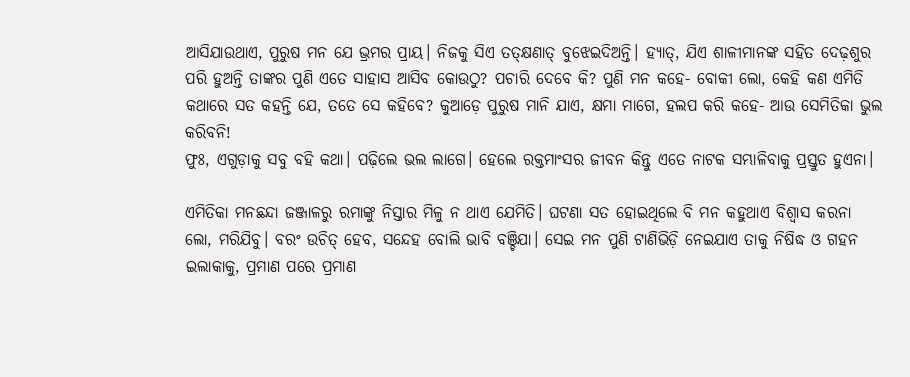ଆସିଯାଉଥାଏ, ପୁରୁଷ ମନ ଯେ ଭ୍ରମର ପ୍ରାୟ। ନିଜକୁ ସିଏ ତତ୍‌କ୍ଷଣାତ୍ ବୁଝେଇଦିଅନ୍ତି। ହ୍ୟାତ୍, ଯିଏ ଶାଳୀମାନଙ୍କ ସହିତ ଦେଢ଼ଶୁର ପରି ହୁଅନ୍ତି ତାଙ୍କର ପୁଣି ଏତେ ସାହାସ ଆସିବ କୋଉଠୁ? ପଚାରି ଦେବେ କି? ପୁଣି ମନ କହେ- ବୋକୀ ଲୋ, କେହି କଣ ଏମିତି କଥାରେ ସତ କହନ୍ତି ଯେ, ତତେ ସେ କହିବେ? କୁଆଡ଼େ ପୁରୁଷ ମାନି ଯାଏ, କ୍ଷମା ମାଗେ, ହଲପ କରି କହେ- ଆଉ ସେମିତିକା ଭୁଲ କରିବନି!
ଫୁଃ, ଏଗୁଡ଼ାକୁ ସବୁ ବହି କଥା। ପଢ଼ିଲେ ଭଲ ଲାଗେ। ହେଲେ ରକ୍ତମାଂସର ଜୀବନ କିନ୍ତୁ ଏତେ ନାଟକ ସମ୍ଭାଳିବାକୁ ପ୍ରସ୍ତୁତ ହୁଏନା।

ଏମିତିକା ମନଛନ୍ଦା ଜଞ୍ଜାଳରୁ ରମାଙ୍କୁ ନିସ୍ତାର ମିଳୁ ନ ଥାଏ ଯେମିତି। ଘଟଣା ସତ ହୋଇଥିଲେ ବି ମନ କହୁଥାଏ ବିଶ୍ବାସ କରନା ଲୋ, ମରିଯିବୁ। ବରଂ ଉଚିତ୍ ହେବ, ସନ୍ଦେହ ବୋଲି ଭାବି ବଞ୍ଚିଯା। ସେଇ ମନ ପୁଣି ଟାଣିଭିଡ଼ି ନେଇଯାଏ ତାକୁ ନିଷିଦ୍ଧ ଓ ଗହନ ଇଲାକାକୁ, ପ୍ରମାଣ ପରେ ପ୍ରମାଣ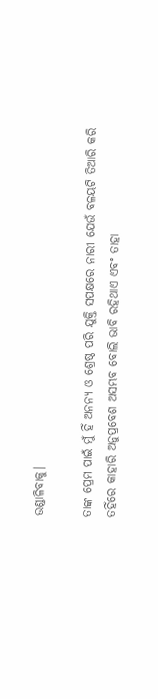ଉଣ୍ଡାଳିବାକୁ।

ତାଙ୍କ ପ୍ରେମ ପାଇଁ ମୁଁ ହିଁ ଅନନ୍ୟ ଓ ଶ୍ରେଷ୍ଠ ପରି ଯୁକ୍ତି ସପକ୍ଷରେ ନାରୀ ଯେଉଁ ବଳୟଟି ତିଆରି କରି ତହିଁରେ କାହାରି ଅନୁପ୍ରବେଶ ଅସମ୍ଭବ ବୋଲି ଭାବି ରହିଥାଏ ଏବଂ ତାହା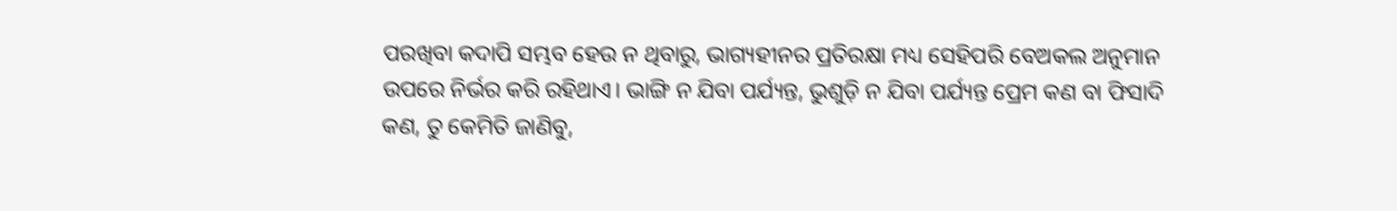ପରଖିବା କଦାପି ସମ୍ଭବ ହେଉ ନ ଥିବାରୁ, ଭାଗ୍ୟହୀନର ପ୍ରତିରକ୍ଷା ମଧ୍ୟ ସେହିପରି ବେଅକଲ ଅନୁମାନ ଉପରେ ନିର୍ଭର କରି ରହିଥାଏ। ଭାଙ୍ଗି ନ ଯିବା ପର୍ଯ୍ୟନ୍ତ, ଭୁଶୁଡ଼ି ନ ଯିବା ପର୍ଯ୍ୟନ୍ତ ପ୍ରେମ କଣ ବା ଫିସାଦି କଣ, ତୁ କେମିତି ଜାଣିବୁ,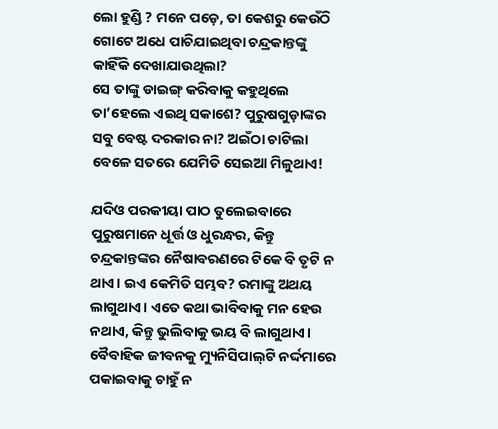ଲୋ ହୁଣ୍ଡି ? ମନେ ପଡ଼େ, ତା କେଶରୁ କେଉଁଠି ଗୋଟେ ଅଧେ ପାଚିଯାଇଥିବା ଚନ୍ଦ୍ରକାନ୍ତଙ୍କୁ କାହିଁକି ଦେଖାଯାଉଥିଲା?
ସେ ତାଙ୍କୁ ଡାଇଙ୍ଗ୍ କରିବାକୁ କହୁଥିଲେ ତା’ହେଲେ ଏଇଥି ସକାଶେ? ପୁରୁଷଗୁଡ଼ାଙ୍କର ସବୁ ବେଷ୍ଟ ଦରକାର ନା? ଅଇଁଠା ଚାଟିଲା ବେଳେ ସତରେ ଯେମିତି ସେଇଆ ମିଳୁଥାଏ!

ଯଦିଓ ପରକୀୟା ପାଠ ତୁଲେଇବାରେ ପୁରୁଷମାନେ ଧୂର୍ତ୍ତ ଓ ଧୁରନ୍ଧର, କିନ୍ତୁ ଚନ୍ଦ୍ରକାନ୍ତଙ୍କର ନୈଷାବରଣରେ ଟିକେ ବି ତୃଟି ନ ଥାଏ। ଇଏ କେମିତି ସମ୍ଭବ? ରମାଙ୍କୁ ଅଥୟ ଲାଗୁଥାଏ। ଏତେ କଥା ଭାବିବାକୁ ମନ ହେଉ ନଥାଏ, କିନ୍ତୁ ଭୁଲିବାକୁ ଭୟ ବି ଲାଗୁଥାଏ। ବୈବାହିକ ଜୀବନକୁ ମ୍ୟୁନିସିପାଲ୍‌ଟି ନର୍ଦ୍ଦମାରେ ପକାଇବାକୁ ଚାହୁଁ ନ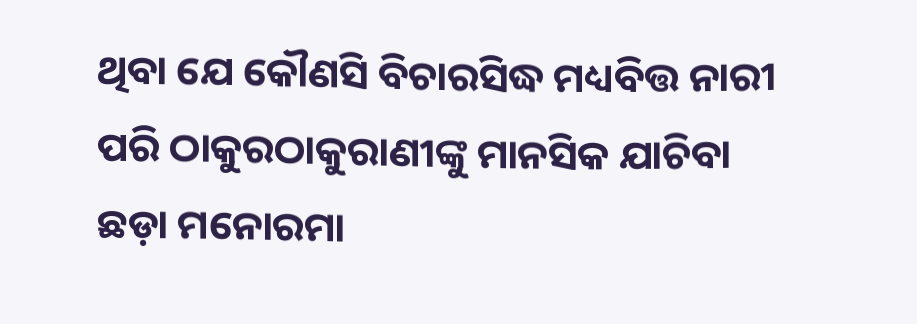ଥିବା ଯେ କୌଣସି ବିଚାରସିଦ୍ଧ ମଧ୍ୟବିତ୍ତ ନାରୀ ପରି ଠାକୁରଠାକୁରାଣୀଙ୍କୁ ମାନସିକ ଯାଚିବା ଛଡ଼ା ମନୋରମା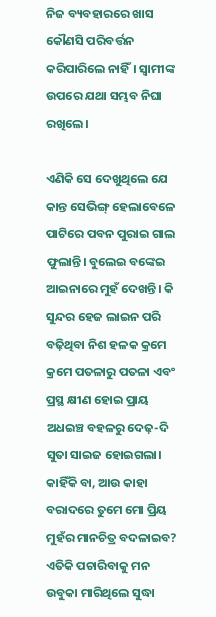ନିଜ ବ୍ୟବହାରରେ ଖାସ କୌଣସି ପରିବର୍ତ୍ତନ କରିପାରିଲେ ନାହିଁ। ସ୍ବାମୀଙ୍କ ଉପରେ ଯଥା ସମ୍ଭବ ନିଘା ରଖିଲେ।

ଏଣିକି ସେ ଦେଖୁଥିଲେ ଯେ କାନ୍ତ ସେଭିଙ୍ଗ୍ ହେଲାବେଳେ ପାଟିରେ ପବନ ପୁରାଇ ଗାଲ ଫୁଲାନ୍ତି। ବୁଲେଇ ବଙ୍କେଇ ଆଇନାରେ ମୁହଁ ଦେଖନ୍ତି। କି ସୁନ୍ଦର ହେଜ ଲାଇନ ପରି ବଢ଼ିଥିବା ନିଶ ହଳକ କ୍ରମେ କ୍ରମେ ପତଳାରୁ ପତଳା ଏବଂ ପ୍ରସ୍ଥ କ୍ଷୀଣ ହୋଇ ପ୍ରାୟ ଅଧଇଞ୍ଚ ବହଳରୁ ଦେଢ଼-ଦି ସୁତା ସାଇଜ ହୋଇଗଲା। କାହିଁକି ବା, ଆଉ କାହା ବରାଦରେ ତୁମେ ମୋ ପ୍ରିୟ ମୁହଁର ମାନଚିତ୍ର ବଦଳାଇବ? ଏତିକି ପଚାରିବାକୁ ମନ ଉବୁକା ମାରିଥିଲେ ସୁଦ୍ଧା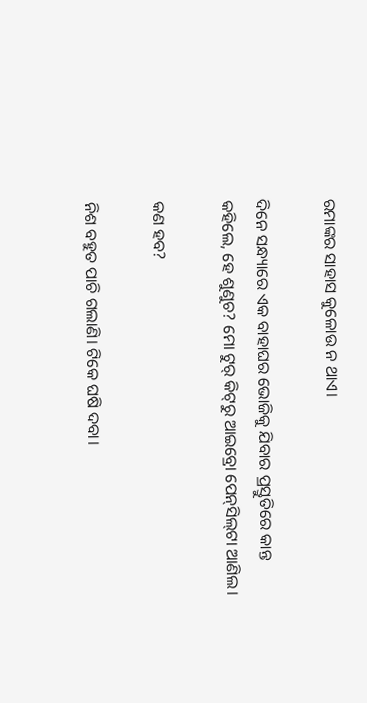ରମାଙ୍କର ସାହାସ କୁଳୋଉ ନ ଥାଏ।

ଦିନେ ସନ୍ଧ୍ୟାରେ ଏକ ବାହାଘର ଭୋଜିକୁ ଯିବାର ପ୍ରସ୍ତୁତିରେ କାନ୍ତ କହିଲେ, ହେ ଶୁଣୁଚ? ମୋ ଟୁର୍ କିଟ୍‌ରୁ ଆଇବ୍ରୋ ପେନ୍‌ସିଲ୍‌ଟା ଆଣିଲ।

କଣ ହବ?

ନିଶ ବହୁତ ପାଚି ଗଲାଣି। ଟିକେ ଘଷି ଦବା।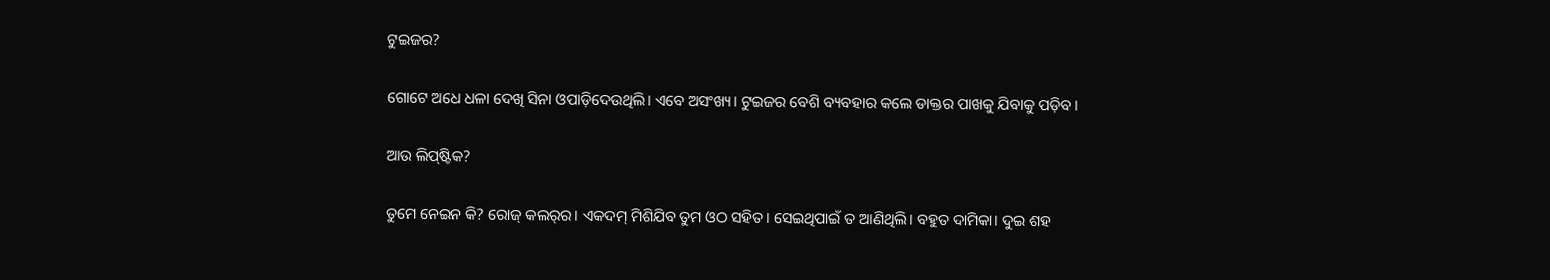ଟୁଇଜର?

ଗୋଟେ ଅଧେ ଧଳା ଦେଖି ସିନା ଓପାଡ଼ିଦେଉଥିଲି। ଏବେ ଅସଂଖ୍ୟ। ଟୁଇଜର ବେଶି ବ୍ୟବହାର କଲେ ଡାକ୍ତର ପାଖକୁ ଯିବାକୁ ପଡ଼ିବ।

ଆଉ ଲିପ୍‌ଷ୍ଟିକ?

ତୁମେ ନେଇନ କି? ରୋଜ୍ କଲର୍‌ର। ଏକଦମ୍ ମିଶିଯିବ ତୁମ ଓଠ ସହିତ। ସେଇଥିପାଇଁ ତ ଆଣିଥିଲି। ବହୁତ ଦାମିକା। ଦୁଇ ଶହ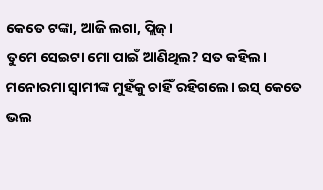କେତେ ଟଙ୍କା, ଆଜି ଲଗା, ପ୍ଲିଜ୍।
ତୁମେ ସେଇଟା ମୋ ପାଇଁ ଆଣିଥିଲ? ସତ କହିଲ। ମନୋରମା ସ୍ବାମୀଙ୍କ ମୁହଁକୁ ଚାହିଁ ରହିଗଲେ। ଇସ୍ କେତେ ଭଲ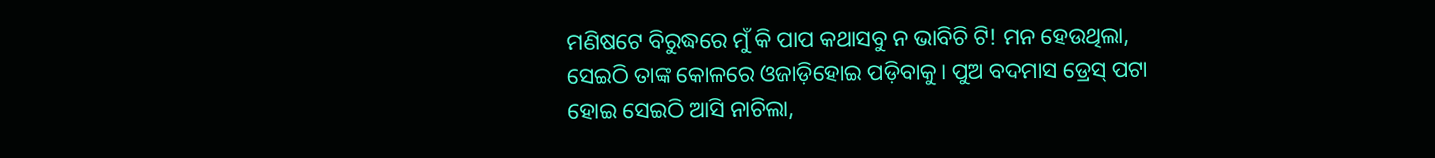ମଣିଷଟେ ବିରୁଦ୍ଧରେ ମୁଁ କି ପାପ କଥାସବୁ ନ ଭାବିଚି ଟି! ମନ ହେଉଥିଲା, ସେଇଠି ତାଙ୍କ କୋଳରେ ଓଜାଡ଼ିହୋଇ ପଡ଼ିବାକୁ। ପୁଅ ବଦମାସ ଡ୍ରେସ୍‌ ପଟା ହୋଇ ସେଇଠି ଆସି ନାଚିଲା,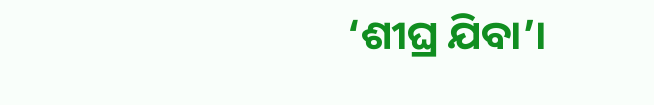‘ଶୀଘ୍ର ଯିବା’।